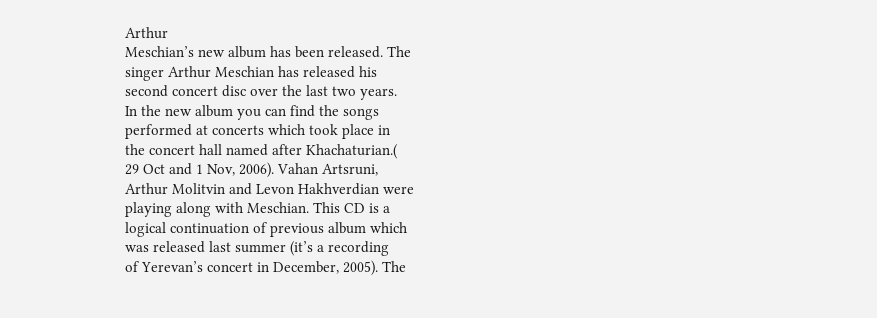Arthur
Meschian’s new album has been released. The
singer Arthur Meschian has released his
second concert disc over the last two years.
In the new album you can find the songs
performed at concerts which took place in
the concert hall named after Khachaturian.(
29 Oct and 1 Nov, 2006). Vahan Artsruni,
Arthur Molitvin and Levon Hakhverdian were
playing along with Meschian. This CD is a
logical continuation of previous album which
was released last summer (it’s a recording
of Yerevan’s concert in December, 2005). The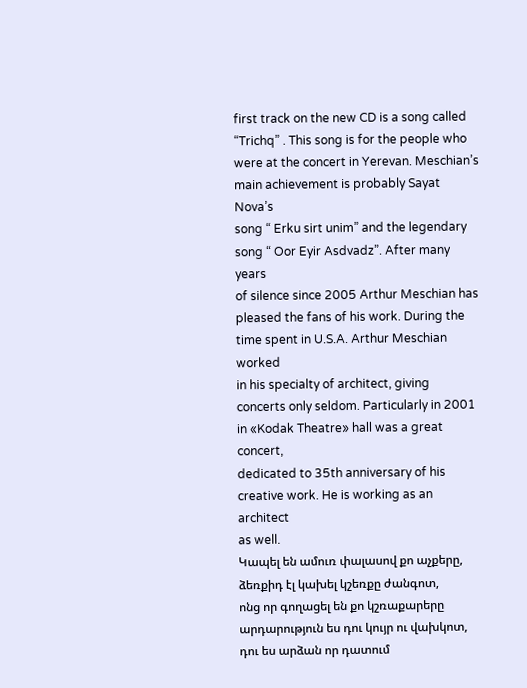first track on the new CD is a song called
“Trichq” . This song is for the people who
were at the concert in Yerevan. Meschian’s
main achievement is probably Sayat Nova’s
song “ Erku sirt unim” and the legendary
song “ Oor Eyir Asdvadz”. After many years
of silence since 2005 Arthur Meschian has
pleased the fans of his work. During the
time spent in U.S.A. Arthur Meschian worked
in his specialty of architect, giving
concerts only seldom. Particularly in 2001
in «Kodak Theatre» hall was a great concert,
dedicated to 35th anniversary of his
creative work. He is working as an architect
as well.
Կապել են ամուռ փալասով քո աչքերը,
ձեռքիդ էլ կախել կշեռքը ժանգոտ,
ոնց որ գողացել են քո կշռաքարերը
արդարություն ես դու կույր ու վախկոտ,
դու ես արձան որ դատում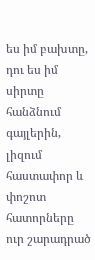ես իմ բախտը,
դու ես իմ սիրտը հանձնում գայլերին,
լիզում հաստափոր և փոշոտ հատորները
ուր շարադրած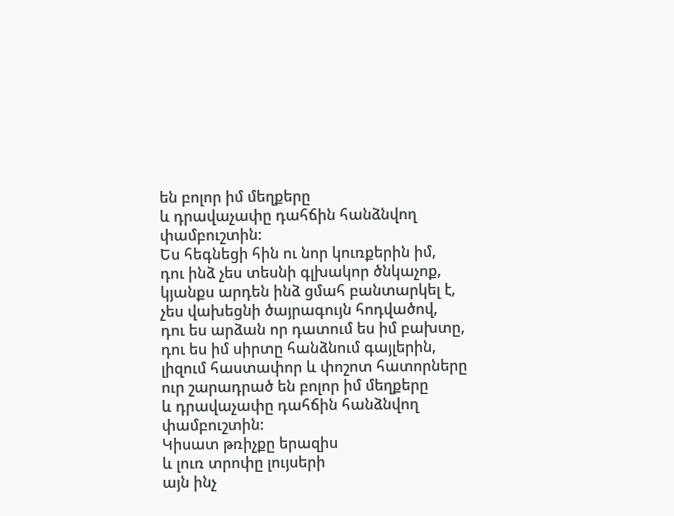են բոլոր իմ մեղքերը
և դրավաչափը դահճին հանձնվող փամբուշտին:
Ես հեգնեցի հին ու նոր կուռքերին իմ,
դու ինձ չես տեսնի գլխակոր ծնկաչոք,
կյանքս արդեն ինձ ցմահ բանտարկել է,
չես վախեցնի ծայրագույն հոդվածով,
դու ես արձան որ դատում ես իմ բախտը,
դու ես իմ սիրտը հանձնում գայլերին,
լիզում հաստափոր և փոշոտ հատորները
ուր շարադրած են բոլոր իմ մեղքերը
և դրավաչափը դահճին հանձնվող փամբուշտին:
Կիսատ թռիչքը երազիս
և լուռ տրոփը լույսերի
այն ինչ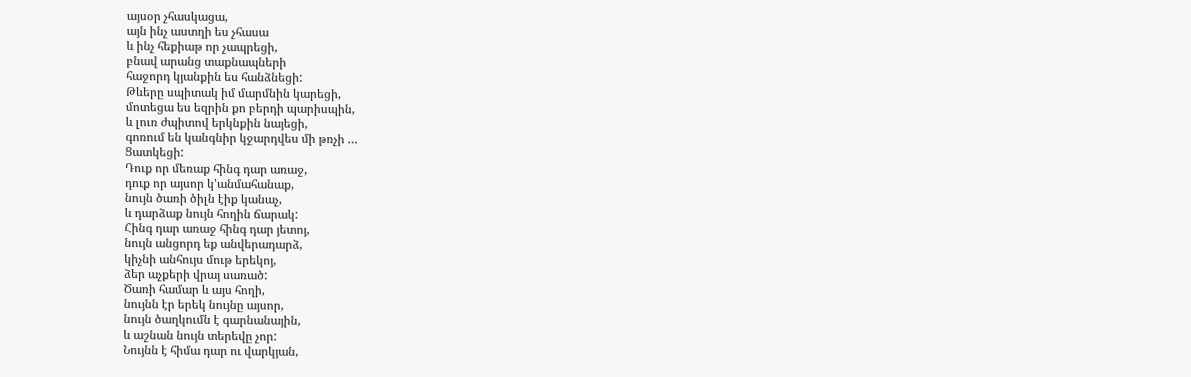այսօր չհասկացա,
այն ինչ աստղի ես չհասա
և ինչ հեքիաթ որ չապրեցի,
բնավ արանց տաքնապների
հաջորդ կյանքին ես հանձնեցի:
Թևերը սպիտակ իմ մարմնին կարեցի,
մոտեցա ես եզրին քո բերդի պարիսպին,
և լուռ ժպիտով երկնքին նայեցի,
գոռում են կանգնիր կջարդվես մի թռչի …
Ցատկեցի:
Դուք որ մեռաք հինգ դար առաջ,
դուք որ այսոր կ'անմահանաք,
նույն ծառի ծիլն էիք կանաչ,
և դարձաք նույն հողին ճարակ:
Հինգ դար առաջ հինգ դար յետոյ,
նույն անցորդ եք անվերադարձ,
կիչնի անհույս մութ երեկոյ,
ձեր աչքերի վրայ սառած:
Ծառի համար և այս հողի,
նույնն էր երեկ նույնը այսոր,
նույն ծաղկումն է գարնանային,
և աշնան նույն տերեվը չոր:
Նույնն է հիմա դար ու վարկյան,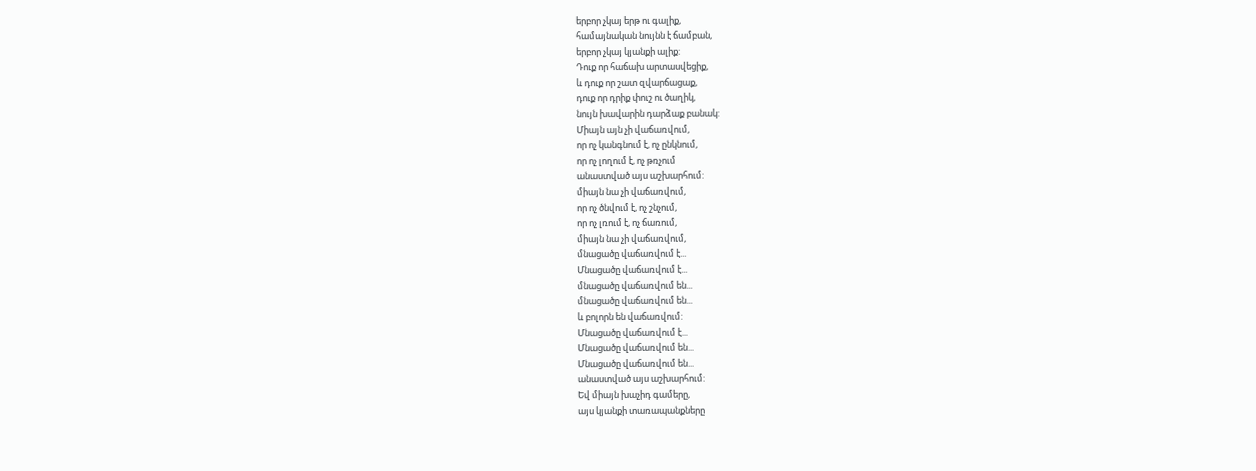երբոր չկայ երթ ու գալիք,
համայնական նույնն է ճամբան,
երբոր չկայ կյանքի ալիք:
Դուք որ հաճախ արտասվեցիք,
և դուք որ շատ զվարճացաք,
դուք որ դրիք փուշ ու ծաղիկ,
նույն խավարին դարձաք բանակ:
Միայն այն չի վաճառվում,
որ ոչ կանգնում է, ոչ ընկնում,
որ ոչ լողում է, ոչ թռչում
անաստված այս աշխարհում:
միայն նա չի վաճառվում,
որ ոչ ծնվում է, ոչ շնչում,
որ ոչ լռում է, ոչ ճառում,
միայն նա չի վաճառվում,
մնացածը վաճառվում է...
Մնացածը վաճառվում է...
մնացածը վաճառվում են...
մնացածը վաճառվում են...
և բոլորն են վաճառվում:
Մնացածը վաճառվում է...
Մնացածը վաճառվում են...
Մնացածը վաճառվում են...
անաստված այս աշխարհում:
Եվ միայն խաչիդ գամերը,
այս կյանքի տառապանքները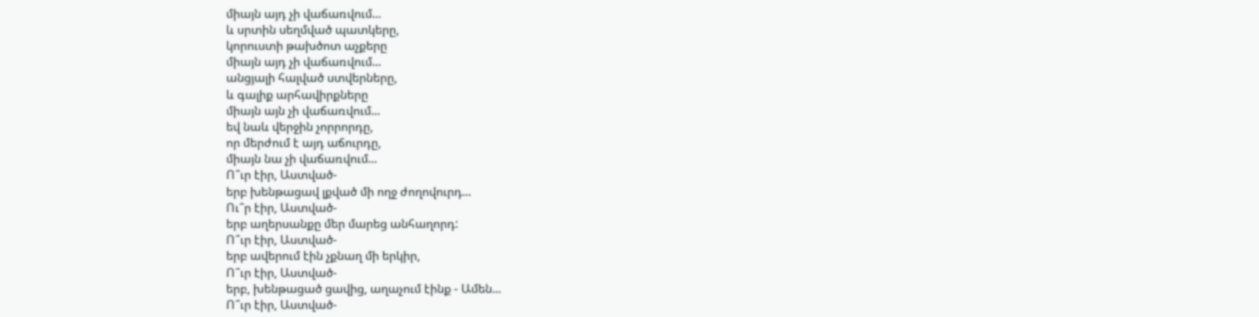միայն այդ չի վաճառվում...
և սրտին սեղմված պատկերը,
կորուստի թախծոտ աչքերը
միայն այդ չի վաճառվում...
անցյալի հալված ստվերները,
և գալիք արհավիրքները
միայն այն չի վաճառվում...
եվ նաև վերջին չորրորդը,
որ մերժում է այդ աճուրդը,
միայն նա չի վաճառվում...
Ո՞ւր էիր, Աստված-
երբ խենթացավ լքված մի ողջ ժողովուրդ...
Ու՞ր էիր, Աստված-
երբ աղերսանքը մեր մարեց անհաղորդ:
Ո՞ւր էիր, Աստված-
երբ ավերում էին չքնաղ մի երկիր,
Ո՞ւր էիր, Աստված-
երբ, խենթացած ցավից, աղաչում էինք - Ամեն...
Ո՞ւր էիր, Աստված-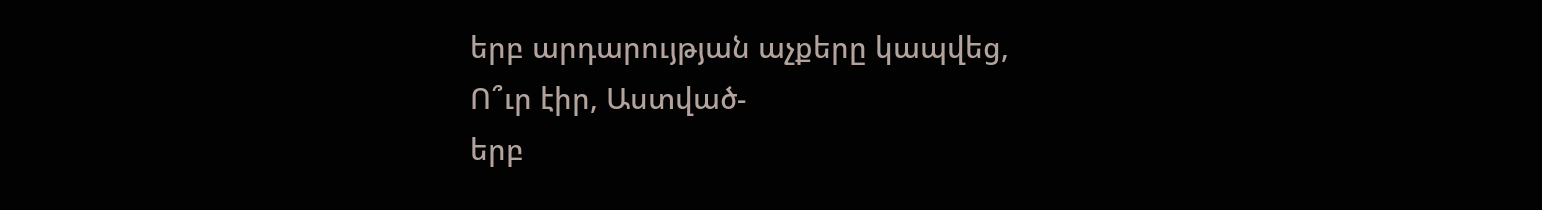երբ արդարույթյան աչքերը կապվեց,
Ո՞ւր էիր, Աստված-
երբ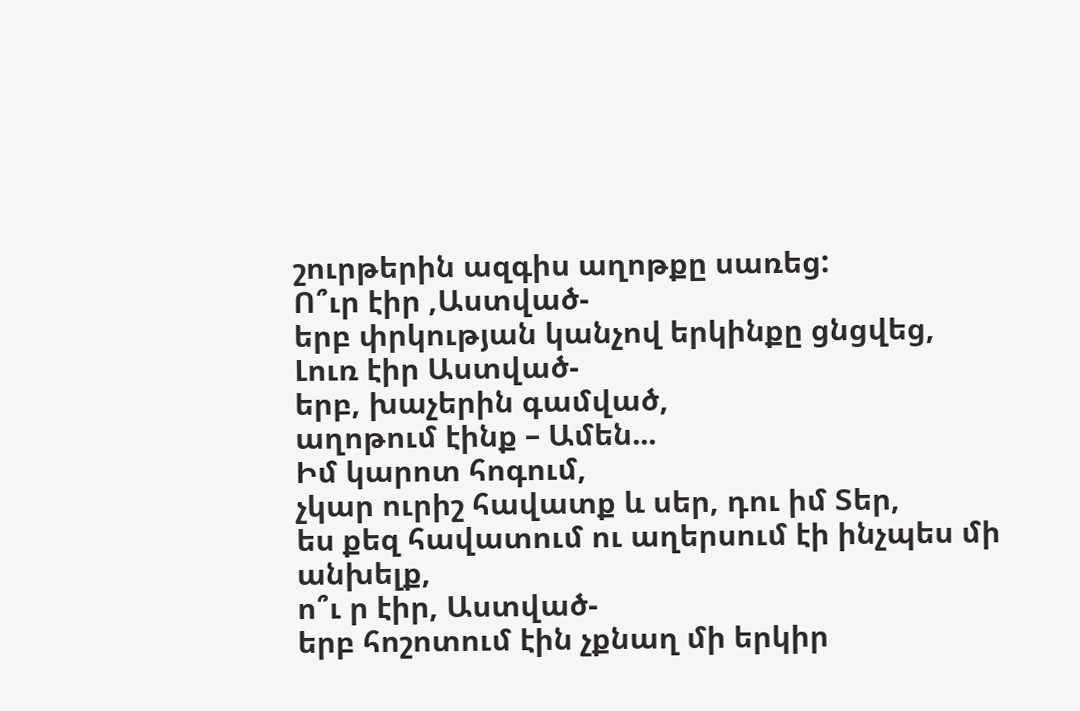շուրթերին ազգիս աղոթքը սառեց:
Ո՞ւր էիր ,Աստված-
երբ փրկության կանչով երկինքը ցնցվեց,
Լուռ էիր Աստված-
երբ, խաչերին գամված,
աղոթում էինք – Ամեն...
Իմ կարոտ հոգում,
չկար ուրիշ հավատք և սեր, դու իմ Տեր,
ես քեզ հավատում ու աղերսում էի ինչպես մի
անխելք,
ո՞ւ ր էիր, Աստված-
երբ հոշոտում էին չքնաղ մի երկիր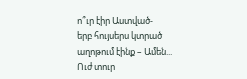ո՞ւր էիր Աստված-
երբ հույսերս կտրած
աղոթում էինք – Ամեն...
Ուժ տուր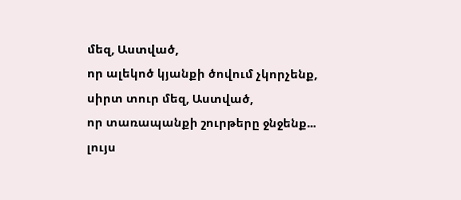մեզ, Աստված,
որ ալեկոծ կյանքի ծովում չկորչենք,
սիրտ տուր մեզ, Աստված,
որ տառապանքի շուրթերը ջնջենք...
լույս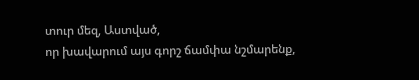տուր մեզ, Աստված,
որ խավարում այս գորշ ճամփա նշմարենք,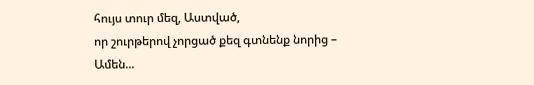հույս տուր մեզ, Աստված,
որ շուրթերով չորցած քեզ գտնենք նորից –
Ամեն...